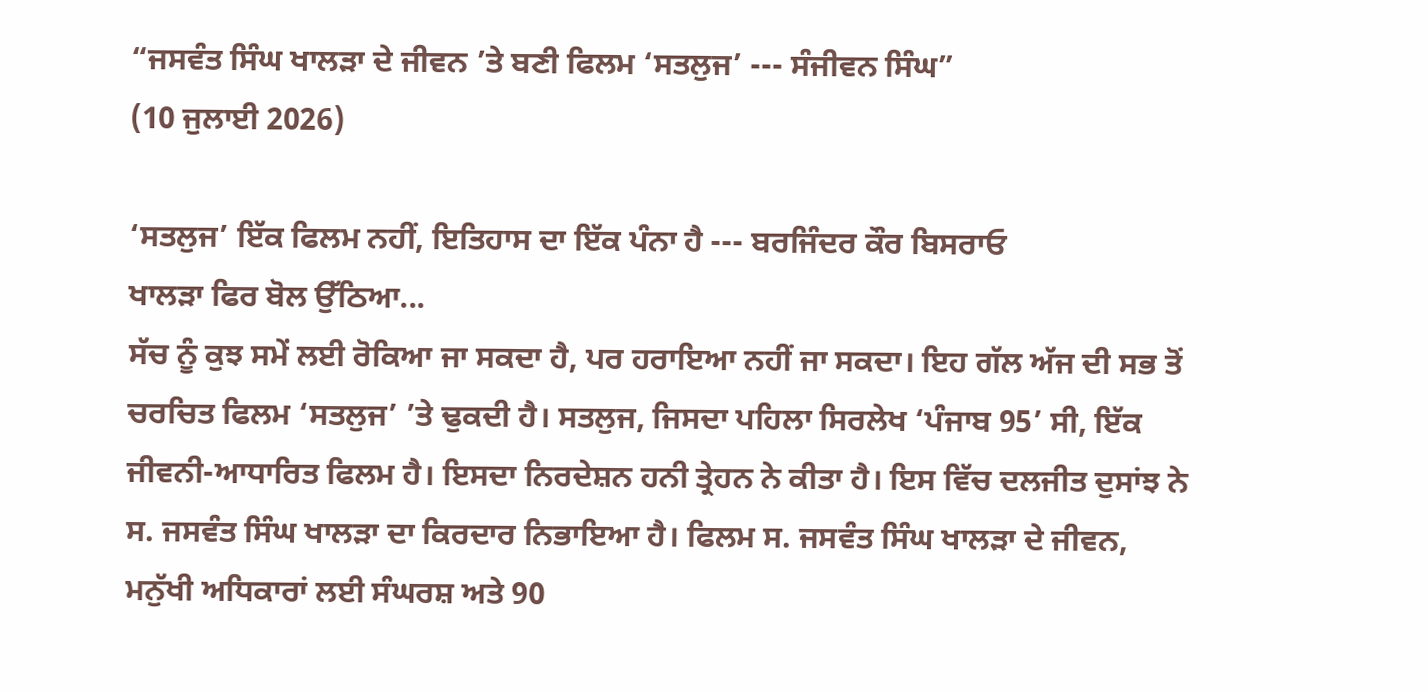“ਜਸਵੰਤ ਸਿੰਘ ਖਾਲੜਾ ਦੇ ਜੀਵਨ ’ਤੇ ਬਣੀ ਫਿਲਮ ‘ਸਤਲੁਜ’ --- ਸੰਜੀਵਨ ਸਿੰਘ”
(10 ਜੁਲਾਈ 2026)

‘ਸਤਲੁਜ’ ਇੱਕ ਫਿਲਮ ਨਹੀਂ, ਇਤਿਹਾਸ ਦਾ ਇੱਕ ਪੰਨਾ ਹੈ --- ਬਰਜਿੰਦਰ ਕੌਰ ਬਿਸਰਾਓ
ਖਾਲੜਾ ਫਿਰ ਬੋਲ ਉੱਠਿਆ...
ਸੱਚ ਨੂੰ ਕੁਝ ਸਮੇਂ ਲਈ ਰੋਕਿਆ ਜਾ ਸਕਦਾ ਹੈ, ਪਰ ਹਰਾਇਆ ਨਹੀਂ ਜਾ ਸਕਦਾ। ਇਹ ਗੱਲ ਅੱਜ ਦੀ ਸਭ ਤੋਂ ਚਰਚਿਤ ਫਿਲਮ ‘ਸਤਲੁਜ’ ’ਤੇ ਢੁਕਦੀ ਹੈ। ਸਤਲੁਜ, ਜਿਸਦਾ ਪਹਿਲਾ ਸਿਰਲੇਖ ‘ਪੰਜਾਬ 95’ ਸੀ, ਇੱਕ ਜੀਵਨੀ-ਆਧਾਰਿਤ ਫਿਲਮ ਹੈ। ਇਸਦਾ ਨਿਰਦੇਸ਼ਨ ਹਨੀ ਤ੍ਰੇਹਨ ਨੇ ਕੀਤਾ ਹੈ। ਇਸ ਵਿੱਚ ਦਲਜੀਤ ਦੁਸਾਂਝ ਨੇ ਸ. ਜਸਵੰਤ ਸਿੰਘ ਖਾਲੜਾ ਦਾ ਕਿਰਦਾਰ ਨਿਭਾਇਆ ਹੈ। ਫਿਲਮ ਸ. ਜਸਵੰਤ ਸਿੰਘ ਖਾਲੜਾ ਦੇ ਜੀਵਨ, ਮਨੁੱਖੀ ਅਧਿਕਾਰਾਂ ਲਈ ਸੰਘਰਸ਼ ਅਤੇ 90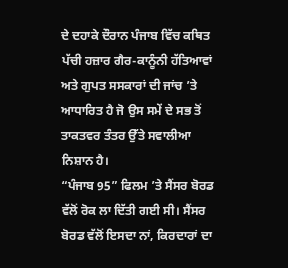ਦੇ ਦਹਾਕੇ ਦੌਰਾਨ ਪੰਜਾਬ ਵਿੱਚ ਕਥਿਤ ਪੱਚੀ ਹਜ਼ਾਰ ਗੈਰ-ਕਾਨੂੰਨੀ ਹੱਤਿਆਵਾਂ ਅਤੇ ਗੁਪਤ ਸਸਕਾਰਾਂ ਦੀ ਜਾਂਚ ’ਤੇ ਆਧਾਰਿਤ ਹੈ ਜੋ ਉਸ ਸਮੇਂ ਦੇ ਸਭ ਤੋਂ ਤਾਕਤਵਰ ਤੰਤਰ ਉੱਤੇ ਸਵਾਲੀਆ ਨਿਸ਼ਾਨ ਹੈ।
“ਪੰਜਾਬ 95” ਫਿਲਮ ’ਤੇ ਸੈਂਸਰ ਬੋਰਡ ਵੱਲੋਂ ਰੋਕ ਲਾ ਦਿੱਤੀ ਗਈ ਸੀ। ਸੈਂਸਰ ਬੋਰਡ ਵੱਲੋਂ ਇਸਦਾ ਨਾਂ, ਕਿਰਦਾਰਾਂ ਦਾ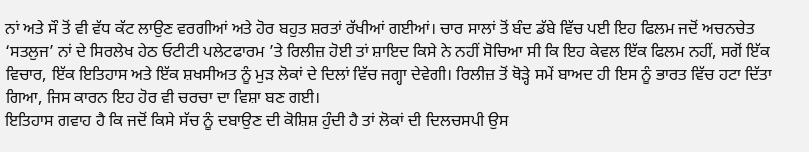ਨਾਂ ਅਤੇ ਸੌ ਤੋਂ ਵੀ ਵੱਧ ਕੱਟ ਲਾਉਣ ਵਰਗੀਆਂ ਅਤੇ ਹੋਰ ਬਹੁਤ ਸ਼ਰਤਾਂ ਰੱਖੀਆਂ ਗਈਆਂ। ਚਾਰ ਸਾਲਾਂ ਤੋਂ ਬੰਦ ਡੱਬੇ ਵਿੱਚ ਪਈ ਇਹ ਫਿਲਮ ਜਦੋਂ ਅਚਨਚੇਤ ‘ਸਤਲੁਜ’ ਨਾਂ ਦੇ ਸਿਰਲੇਖ ਹੇਠ ਓਟੀਟੀ ਪਲੇਟਫਾਰਮ ’ਤੇ ਰਿਲੀਜ਼ ਹੋਈ ਤਾਂ ਸ਼ਾਇਦ ਕਿਸੇ ਨੇ ਨਹੀਂ ਸੋਚਿਆ ਸੀ ਕਿ ਇਹ ਕੇਵਲ ਇੱਕ ਫਿਲਮ ਨਹੀਂ, ਸਗੋਂ ਇੱਕ ਵਿਚਾਰ, ਇੱਕ ਇਤਿਹਾਸ ਅਤੇ ਇੱਕ ਸ਼ਖਸੀਅਤ ਨੂੰ ਮੁੜ ਲੋਕਾਂ ਦੇ ਦਿਲਾਂ ਵਿੱਚ ਜਗ੍ਹਾ ਦੇਵੇਗੀ। ਰਿਲੀਜ਼ ਤੋਂ ਥੋੜ੍ਹੇ ਸਮੇਂ ਬਾਅਦ ਹੀ ਇਸ ਨੂੰ ਭਾਰਤ ਵਿੱਚ ਹਟਾ ਦਿੱਤਾ ਗਿਆ, ਜਿਸ ਕਾਰਨ ਇਹ ਹੋਰ ਵੀ ਚਰਚਾ ਦਾ ਵਿਸ਼ਾ ਬਣ ਗਈ।
ਇਤਿਹਾਸ ਗਵਾਹ ਹੈ ਕਿ ਜਦੋਂ ਕਿਸੇ ਸੱਚ ਨੂੰ ਦਬਾਉਣ ਦੀ ਕੋਸ਼ਿਸ਼ ਹੁੰਦੀ ਹੈ ਤਾਂ ਲੋਕਾਂ ਦੀ ਦਿਲਚਸਪੀ ਉਸ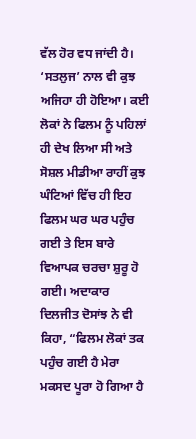ਵੱਲ ਹੋਰ ਵਧ ਜਾਂਦੀ ਹੈ। ‘ਸਤਲੁਜ’ ਨਾਲ ਵੀ ਕੁਝ ਅਜਿਹਾ ਹੀ ਹੋਇਆ। ਕਈ ਲੋਕਾਂ ਨੇ ਫਿਲਮ ਨੂੰ ਪਹਿਲਾਂ ਹੀ ਦੇਖ ਲਿਆ ਸੀ ਅਤੇ ਸੋਸ਼ਲ ਮੀਡੀਆ ਰਾਹੀਂ ਕੁਝ ਘੰਟਿਆਂ ਵਿੱਚ ਹੀ ਇਹ ਫਿਲਮ ਘਰ ਘਰ ਪਹੁੰਚ ਗਈ ਤੇ ਇਸ ਬਾਰੇ ਵਿਆਪਕ ਚਰਚਾ ਸ਼ੁਰੂ ਹੋ ਗਈ। ਅਦਾਕਾਰ ਦਿਲਜੀਤ ਦੋਸਾਂਝ ਨੇ ਵੀ ਕਿਹਾ, “ਫਿਲਮ ਲੋਕਾਂ ਤਕ ਪਹੁੰਚ ਗਈ ਹੈ ਮੇਰਾ ਮਕਸਦ ਪੂਰਾ ਹੋ ਗਿਆ ਹੈ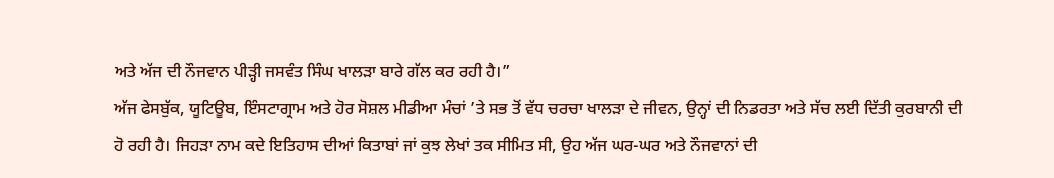ਅਤੇ ਅੱਜ ਦੀ ਨੌਜਵਾਨ ਪੀੜ੍ਹੀ ਜਸਵੰਤ ਸਿੰਘ ਖਾਲੜਾ ਬਾਰੇ ਗੱਲ ਕਰ ਰਹੀ ਹੈ।”
ਅੱਜ ਫੇਸਬੁੱਕ, ਯੂਟਿਊਬ, ਇੰਸਟਾਗ੍ਰਾਮ ਅਤੇ ਹੋਰ ਸੋਸ਼ਲ ਮੀਡੀਆ ਮੰਚਾਂ ’ਤੇ ਸਭ ਤੋਂ ਵੱਧ ਚਰਚਾ ਖਾਲੜਾ ਦੇ ਜੀਵਨ, ਉਨ੍ਹਾਂ ਦੀ ਨਿਡਰਤਾ ਅਤੇ ਸੱਚ ਲਈ ਦਿੱਤੀ ਕੁਰਬਾਨੀ ਦੀ ਹੋ ਰਹੀ ਹੈ। ਜਿਹੜਾ ਨਾਮ ਕਦੇ ਇਤਿਹਾਸ ਦੀਆਂ ਕਿਤਾਬਾਂ ਜਾਂ ਕੁਝ ਲੇਖਾਂ ਤਕ ਸੀਮਿਤ ਸੀ, ਉਹ ਅੱਜ ਘਰ-ਘਰ ਅਤੇ ਨੌਜਵਾਨਾਂ ਦੀ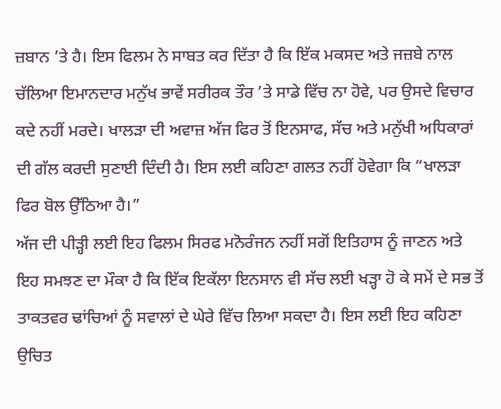ਜ਼ਬਾਨ ’ਤੇ ਹੈ। ਇਸ ਫਿਲਮ ਨੇ ਸਾਬਤ ਕਰ ਦਿੱਤਾ ਹੈ ਕਿ ਇੱਕ ਮਕਸਦ ਅਤੇ ਜਜ਼ਬੇ ਨਾਲ ਚੱਲਿਆ ਇਮਾਨਦਾਰ ਮਨੁੱਖ ਭਾਵੇਂ ਸਰੀਰਕ ਤੌਰ ’ਤੇ ਸਾਡੇ ਵਿੱਚ ਨਾ ਹੋਵੇ, ਪਰ ਉਸਦੇ ਵਿਚਾਰ ਕਦੇ ਨਹੀਂ ਮਰਦੇ। ਖਾਲੜਾ ਦੀ ਅਵਾਜ਼ ਅੱਜ ਫਿਰ ਤੋਂ ਇਨਸਾਫ, ਸੱਚ ਅਤੇ ਮਨੁੱਖੀ ਅਧਿਕਾਰਾਂ ਦੀ ਗੱਲ ਕਰਦੀ ਸੁਣਾਈ ਦਿੰਦੀ ਹੈ। ਇਸ ਲਈ ਕਹਿਣਾ ਗਲਤ ਨਹੀਂ ਹੋਵੇਗਾ ਕਿ “ਖਾਲੜਾ ਫਿਰ ਬੋਲ ਉੱਠਿਆ ਹੈ।”
ਅੱਜ ਦੀ ਪੀੜ੍ਹੀ ਲਈ ਇਹ ਫਿਲਮ ਸਿਰਫ ਮਨੋਰੰਜਨ ਨਹੀਂ ਸਗੋਂ ਇਤਿਹਾਸ ਨੂੰ ਜਾਣਨ ਅਤੇ ਇਹ ਸਮਝਣ ਦਾ ਮੌਕਾ ਹੈ ਕਿ ਇੱਕ ਇਕੱਲਾ ਇਨਸਾਨ ਵੀ ਸੱਚ ਲਈ ਖੜ੍ਹਾ ਹੋ ਕੇ ਸਮੇਂ ਦੇ ਸਭ ਤੋਂ ਤਾਕਤਵਰ ਢਾਂਚਿਆਂ ਨੂੰ ਸਵਾਲਾਂ ਦੇ ਘੇਰੇ ਵਿੱਚ ਲਿਆ ਸਕਦਾ ਹੈ। ਇਸ ਲਈ ਇਹ ਕਹਿਣਾ ਉਚਿਤ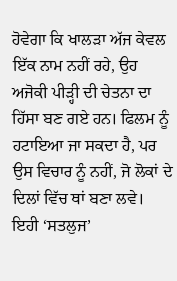ਹੋਵੇਗਾ ਕਿ ਖਾਲੜਾ ਅੱਜ ਕੇਵਲ ਇੱਕ ਨਾਮ ਨਹੀਂ ਰਹੇ, ਉਹ ਅਜੋਕੀ ਪੀੜ੍ਹੀ ਦੀ ਚੇਤਨਾ ਦਾ ਹਿੱਸਾ ਬਣ ਗਏ ਹਨ। ਫਿਲਮ ਨੂੰ ਹਟਾਇਆ ਜਾ ਸਕਦਾ ਹੈ, ਪਰ ਉਸ ਵਿਚਾਰ ਨੂੰ ਨਹੀਂ, ਜੋ ਲੋਕਾਂ ਦੇ ਦਿਲਾਂ ਵਿੱਚ ਥਾਂ ਬਣਾ ਲਵੇ। ਇਹੀ ‘ਸਤਲੁਜ’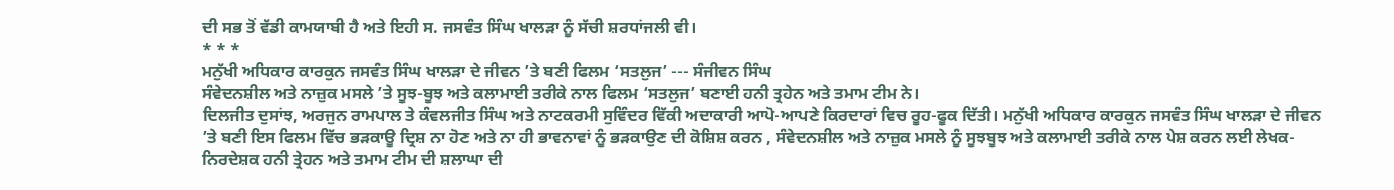ਦੀ ਸਭ ਤੋਂ ਵੱਡੀ ਕਾਮਯਾਬੀ ਹੈ ਅਤੇ ਇਹੀ ਸ. ਜਸਵੰਤ ਸਿੰਘ ਖਾਲੜਾ ਨੂੰ ਸੱਚੀ ਸ਼ਰਧਾਂਜਲੀ ਵੀ।
* * *
ਮਨੁੱਖੀ ਅਧਿਕਾਰ ਕਾਰਕੁਨ ਜਸਵੰਤ ਸਿੰਘ ਖਾਲੜਾ ਦੇ ਜੀਵਨ ’ਤੇ ਬਣੀ ਫਿਲਮ ‘ਸਤਲੁਜ’ --- ਸੰਜੀਵਨ ਸਿੰਘ
ਸੰਵੇਦਨਸ਼ੀਲ ਅਤੇ ਨਾਜ਼ੁਕ ਮਸਲੇ ’ਤੇ ਸੂਝ-ਬੂਝ ਅਤੇ ਕਲਾਮਾਈ ਤਰੀਕੇ ਨਾਲ ਫਿਲਮ ‘ਸਤਲੁਜ’ ਬਣਾਈ ਹਨੀ ਤ੍ਰਹੇਨ ਅਤੇ ਤਮਾਮ ਟੀਮ ਨੇ।
ਦਿਲਜੀਤ ਦੁਸਾਂਝ, ਅਰਜੁਨ ਰਾਮਪਾਲ ਤੇ ਕੰਵਲਜੀਤ ਸਿੰਘ ਅਤੇ ਨਾਟਕਰਮੀ ਸੁਵਿੰਦਰ ਵਿੱਕੀ ਅਦਾਕਾਰੀ ਆਪੋ-ਆਪਣੇ ਕਿਰਦਾਰਾਂ ਵਿਚ ਰੂਹ-ਫੂਕ ਦਿੱਤੀ। ਮਨੁੱਖੀ ਅਧਿਕਾਰ ਕਾਰਕੁਨ ਜਸਵੰਤ ਸਿੰਘ ਖਾਲੜਾ ਦੇ ਜੀਵਨ ’ਤੇ ਬਣੀ ਇਸ ਫਿਲਮ ਵਿੱਚ ਭੜਕਾਊ ਦ੍ਰਿਸ਼ ਨਾ ਹੋਣ ਅਤੇ ਨਾ ਹੀ ਭਾਵਨਾਵਾਂ ਨੂੰ ਭੜਕਾਉਣ ਦੀ ਕੋਸ਼ਿਸ਼ ਕਰਨ , ਸੰਵੇਦਨਸ਼ੀਲ ਅਤੇ ਨਾਜ਼ੁਕ ਮਸਲੇ ਨੂੰ ਸੂਝਬੂਝ ਅਤੇ ਕਲਾਮਾਈ ਤਰੀਕੇ ਨਾਲ ਪੇਸ਼ ਕਰਨ ਲਈ ਲੇਖਕ-ਨਿਰਦੇਸ਼ਕ ਹਨੀ ਤ੍ਰੇਹਨ ਅਤੇ ਤਮਾਮ ਟੀਮ ਦੀ ਸ਼ਲਾਘਾ ਦੀ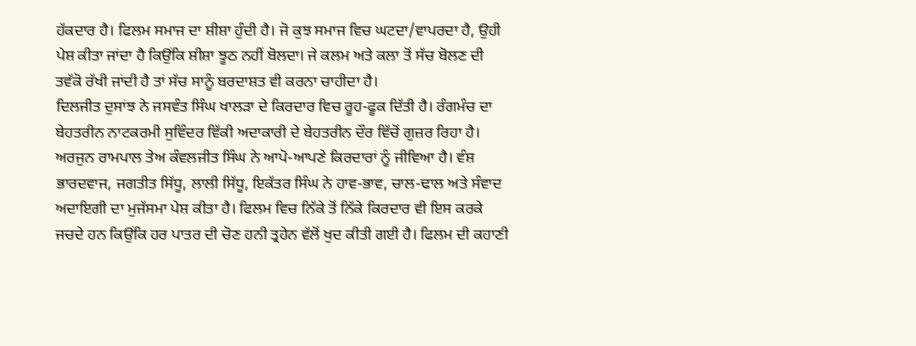ਹੱਕਦਾਰ ਹੈ। ਫਿਲਮ ਸਮਾਜ ਦਾ ਸ਼ੀਸ਼ਾ ਹੁੰਦੀ ਹੈ। ਜੋ ਕੁਝ ਸਮਾਜ ਵਿਚ ਘਟਦਾ/ਵਾਪਰਦਾ ਹੈ, ਉਹੀ ਪੇਸ਼ ਕੀਤਾ ਜਾਂਦਾ ਹੈ ਕਿਉਂਕਿ ਸ਼ੀਸ਼ਾ ਝੂਠ ਨਹੀਂ ਬੋਲਦਾ। ਜੇ ਕਲਮ ਅਤੇ ਕਲਾ ਤੋਂ ਸੱਚ ਬੋਲਣ ਦੀ ਤਵੱਕੋ ਰੱਖੀ ਜਾਂਦੀ ਹੈ ਤਾਂ ਸੱਚ ਸਾਨੂੰ ਬਰਦਾਸ਼ਤ ਵੀ ਕਰਨਾ ਚਾਹੀਦਾ ਹੈ।
ਦਿਲਜੀਤ ਦੁਸਾਂਝ ਨੇ ਜਸਵੰਤ ਸਿੰਘ ਖਾਲੜਾ ਦੇ ਕਿਰਦਾਰ ਵਿਚ ਰੂਹ-ਫੂਕ ਦਿੱਤੀ ਹੈ। ਰੰਗਮੰਚ ਦਾ ਬੇਹਤਰੀਨ ਨਾਟਕਰਮੀ ਸੁਵਿੰਦਰ ਵਿੱਕੀ ਅਦਾਕਾਰੀ ਦੇ ਬੇਹਤਰੀਨ ਦੌਰ ਵਿੱਚੋਂ ਗੁਜ਼ਰ ਰਿਹਾ ਹੈ। ਅਰਜੁਨ ਰਾਮਪਾਲ ਤੇਅ ਕੰਵਲਜੀਤ ਸਿੰਘ ਨੇ ਆਪੋ-ਆਪਣੇ ਕਿਰਦਾਰਾਂ ਨੂੰ ਜੀਵਿਆ ਹੈ। ਵੰਸ਼ ਭਾਰਦਵਾਜ, ਜਗਤੀਤ ਸਿੱਧੂ, ਲਾਲੀ ਸਿੱਧੂ, ਇਕੱਤਰ ਸਿੰਘ ਨੇ ਹਾਵ-ਭਾਵ, ਚਾਲ-ਢਾਲ ਅਤੇ ਸੰਵਾਦ ਅਦਾਇਗੀ ਦਾ ਮੁਜੱਸਮਾ ਪੇਸ਼ ਕੀਤਾ ਹੈ। ਫਿਲਮ ਵਿਚ ਨਿੱਕੇ ਤੋਂ ਨਿੱਕੇ ਕਿਰਦਾਰ ਵੀ ਇਸ ਕਰਕੇ ਜਚਦੇ ਹਨ ਕਿਉਂਕਿ ਹਰ ਪਾਤਰ ਦੀ ਚੋਣ ਹਨੀ ਤ੍ਰਹੇਨ ਵੱਲੋਂ ਖੁਦ ਕੀਤੀ ਗਈ ਹੈ। ਫਿਲਮ ਦੀ ਕਹਾਣੀ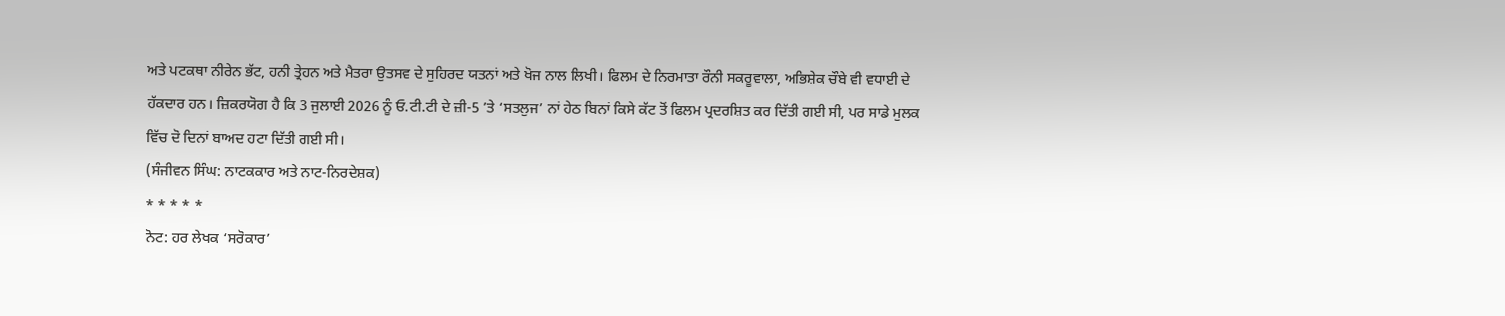ਅਤੇ ਪਟਕਥਾ ਨੀਰੇਨ ਭੱਟ, ਹਨੀ ਤ੍ਰੇਹਨ ਅਤੇ ਮੈਤਰਾ ਉਤਸਵ ਦੇ ਸੁਹਿਰਦ ਯਤਨਾਂ ਅਤੇ ਖੋਜ ਨਾਲ ਲਿਖੀ। ਫਿਲਮ ਦੇ ਨਿਰਮਾਤਾ ਰੌਨੀ ਸਕਰੂਵਾਲਾ, ਅਭਿਸ਼ੇਕ ਚੌਬੇ ਵੀ ਵਧਾਈ ਦੇ ਹੱਕਦਾਰ ਹਨ। ਜ਼ਿਕਰਯੋਗ ਹੈ ਕਿ 3 ਜੁਲਾਈ 2026 ਨੂੰ ਓ.ਟੀ.ਟੀ ਦੇ ਜ਼ੀ-5 ’ਤੇ ‘ਸਤਲੁਜ’ ਨਾਂ ਹੇਠ ਬਿਨਾਂ ਕਿਸੇ ਕੱਟ ਤੋਂ ਫਿਲਮ ਪ੍ਰਦਰਸ਼ਿਤ ਕਰ ਦਿੱਤੀ ਗਈ ਸੀ, ਪਰ ਸਾਡੇ ਮੁਲਕ ਵਿੱਚ ਦੋ ਦਿਨਾਂ ਬਾਅਦ ਹਟਾ ਦਿੱਤੀ ਗਈ ਸੀ।
(ਸੰਜੀਵਨ ਸਿੰਘ: ਨਾਟਕਕਾਰ ਅਤੇ ਨਾਟ-ਨਿਰਦੇਸ਼ਕ)
* * * * *
ਨੋਟ: ਹਰ ਲੇਖਕ ‘ਸਰੋਕਾਰ’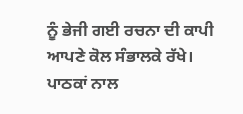ਨੂੰ ਭੇਜੀ ਗਈ ਰਚਨਾ ਦੀ ਕਾਪੀ ਆਪਣੇ ਕੋਲ ਸੰਭਾਲਕੇ ਰੱਖੇ।
ਪਾਠਕਾਂ ਨਾਲ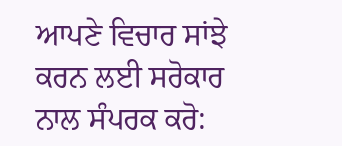ਆਪਣੇ ਵਿਚਾਰ ਸਾਂਝੇ ਕਰਨ ਲਈ ਸਰੋਕਾਰ ਨਾਲ ਸੰਪਰਕ ਕਰੋ: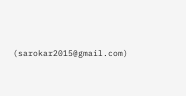(sarokar2015@gmail.com)